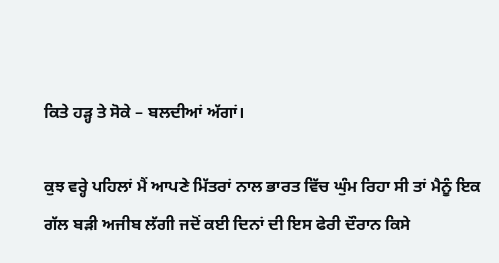ਕਿਤੇ ਹੜ੍ਹ ਤੇ ਸੋਕੇ – ਬਲਦੀਆਂ ਅੱਗਾਂ।

ਕੁਝ ਵਰ੍ਹੇ ਪਹਿਲਾਂ ਮੈਂ ਆਪਣੇ ਮਿੱਤਰਾਂ ਨਾਲ ਭਾਰਤ ਵਿੱਚ ਘੁੰਮ ਰਿਹਾ ਸੀ ਤਾਂ ਮੈਨੂੰ ਇਕ ਗੱਲ ਬੜੀ ਅਜੀਬ ਲੱਗੀ ਜਦੋਂ ਕਈ ਦਿਨਾਂ ਦੀ ਇਸ ਫੇਰੀ ਦੌਰਾਨ ਕਿਸੇ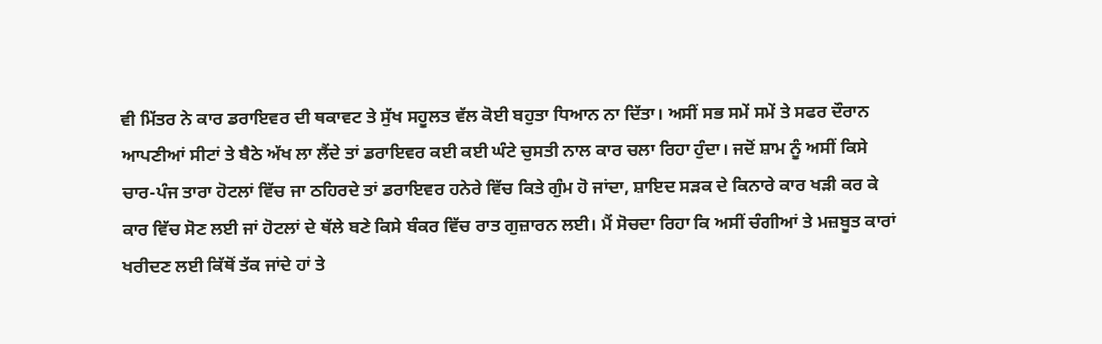ਵੀ ਮਿੱਤਰ ਨੇ ਕਾਰ ਡਰਾਇਵਰ ਦੀ ਥਕਾਵਟ ਤੇ ਸੁੱਖ ਸਹੂਲਤ ਵੱਲ ਕੋਈ ਬਹੁਤਾ ਧਿਆਨ ਨਾ ਦਿੱਤਾ। ਅਸੀਂ ਸਭ ਸਮੇਂ ਸਮੇਂ ਤੇ ਸਫਰ ਦੌਰਾਨ ਆਪਣੀਆਂ ਸੀਟਾਂ ਤੇ ਬੈਠੇ ਅੱਖ ਲਾ ਲੈਂਦੇ ਤਾਂ ਡਰਾਇਵਰ ਕਈ ਕਈ ਘੰਟੇ ਚੁਸਤੀ ਨਾਲ ਕਾਰ ਚਲਾ ਰਿਹਾ ਹੁੰਦਾ। ਜਦੋਂ ਸ਼ਾਮ ਨੂੰ ਅਸੀਂ ਕਿਸੇ ਚਾਰ-ਪੰਜ ਤਾਰਾ ਹੋਟਲਾਂ ਵਿੱਚ ਜਾ ਠਹਿਰਦੇ ਤਾਂ ਡਰਾਇਵਰ ਹਨੇਰੇ ਵਿੱਚ ਕਿਤੇ ਗੁੰਮ ਹੋ ਜਾਂਦਾ, ਸ਼ਾਇਦ ਸੜਕ ਦੇ ਕਿਨਾਰੇ ਕਾਰ ਖੜੀ ਕਰ ਕੇ ਕਾਰ ਵਿੱਚ ਸੋਣ ਲਈ ਜਾਂ ਹੋਟਲਾਂ ਦੇ ਥੱਲੇ ਬਣੇ ਕਿਸੇ ਬੰਕਰ ਵਿੱਚ ਰਾਤ ਗੁਜ਼ਾਰਨ ਲਈ। ਮੈਂ ਸੋਚਦਾ ਰਿਹਾ ਕਿ ਅਸੀਂ ਚੰਗੀਆਂ ਤੇ ਮਜ਼ਬੂਤ ਕਾਰਾਂ ਖਰੀਦਣ ਲਈ ਕਿੱਥੋਂ ਤੱਕ ਜਾਂਦੇ ਹਾਂ ਤੇ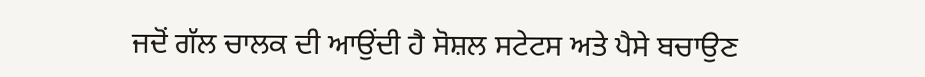ਜਦੋਂ ਗੱਲ ਚਾਲਕ ਦੀ ਆਉਂਦੀ ਹੈ ਸੋਸ਼ਲ ਸਟੇਟਸ ਅਤੇ ਪੈਸੇ ਬਚਾਉਣ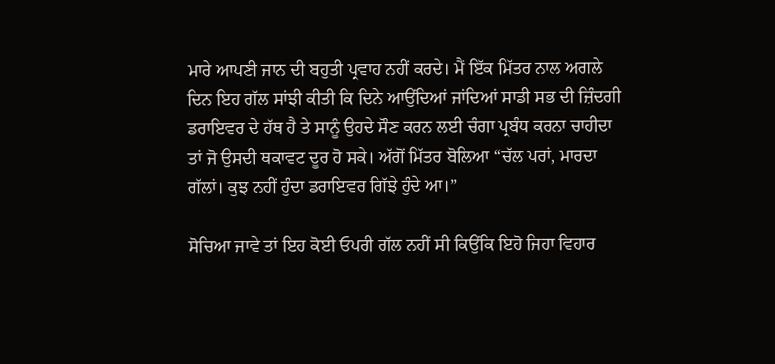ਮਾਰੇ ਆਪਣੀ ਜਾਨ ਦੀ ਬਹੁਤੀ ਪ੍ਰਵਾਹ ਨਹੀਂ ਕਰਦੇ। ਮੈਂ ਇੱਕ ਮਿੱਤਰ ਨਾਲ ਅਗਲੇ ਦਿਨ ਇਹ ਗੱਲ ਸਾਂਝੀ ਕੀਤੀ ਕਿ ਦਿਨੇ ਆਉਂਦਿਆਂ ਜਾਂਦਿਆਂ ਸਾਡੀ ਸਭ ਦੀ ਜ਼ਿੰਦਗੀ ਡਰਾਇਵਰ ਦੇ ਹੱਥ ਹੈ ਤੇ ਸਾਨੂੰ ਉਹਦੇ ਸੌਣ ਕਰਨ ਲਈ ਚੰਗਾ ਪ੍ਰਬੰਧ ਕਰਨਾ ਚਾਹੀਦਾ ਤਾਂ ਜੋ ਉਸਦੀ ਥਕਾਵਟ ਦੂਰ ਹੋ ਸਕੇ। ਅੱਗੋਂ ਮਿੱਤਰ ਬੋਲਿਆ “ਚੱਲ ਪਰਾਂ, ਮਾਰਦਾ ਗੱਲਾਂ। ਕੁਝ ਨਹੀਂ ਹੁੰਦਾ ਡਰਾਇਵਰ ਗਿੱਝੇ ਹੁੰਦੇ ਆ।”

ਸੋਚਿਆ ਜਾਵੇ ਤਾਂ ਇਹ ਕੋਈ ਓਪਰੀ ਗੱਲ ਨਹੀਂ ਸੀ ਕਿਉਂਕਿ ਇਹੋ ਜਿਹਾ ਵਿਹਾਰ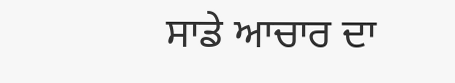ਸਾਡੇ ਆਚਾਰ ਦਾ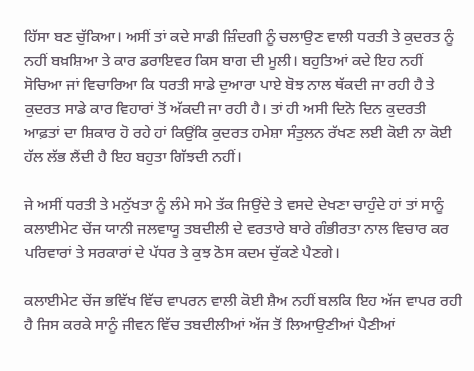ਹਿੱਸਾ ਬਣ ਚੁੱਕਿਆ। ਅਸੀਂ ਤਾਂ ਕਦੇ ਸਾਡੀ ਜ਼ਿੰਦਗੀ ਨੂੰ ਚਲਾਉਣ ਵਾਲੀ ਧਰਤੀ ਤੇ ਕੁਦਰਤ ਨੂੰ ਨਹੀਂ ਬਖ਼ਸ਼ਿਆ ਤੇ ਕਾਰ ਡਰਾਇਵਰ ਕਿਸ ਬਾਗ ਦੀ ਮੂਲੀ। ਬਹੁਤਿਆਂ ਕਦੇ ਇਹ ਨਹੀਂ ਸੋਚਿਆ ਜਾਂ ਵਿਚਾਰਿਆ ਕਿ ਧਰਤੀ ਸਾਡੇ ਦੁਆਰਾ ਪਾਏ ਬੋਝ ਨਾਲ ਥੱਕਦੀ ਜਾ ਰਹੀ ਹੈ ਤੇ ਕੁਦਰਤ ਸਾਡੇ ਕਾਰ ਵਿਹਾਰਾਂ ਤੋਂ ਅੱਕਦੀ ਜਾ ਰਹੀ ਹੈ। ਤਾਂ ਹੀ ਅਸੀ ਦਿਨੋ ਦਿਨ ਕੁਦਰਤੀ ਆਫ਼ਤਾਂ ਦਾ ਸ਼ਿਕਾਰ ਹੋ ਰਹੇ ਹਾਂ ਕਿਉਂਕਿ ਕੁਦਰਤ ਹਮੇਸ਼ਾ ਸੰਤੁਲਨ ਰੱਖਣ ਲਈ ਕੋਈ ਨਾ ਕੋਈ ਹੱਲ ਲੱਭ ਲੈਂਦੀ ਹੈ ਇਹ ਬਹੁਤਾ ਗਿੱਝਦੀ ਨਹੀਂ।

ਜੇ ਅਸੀਂ ਧਰਤੀ ਤੇ ਮਨੁੱਖਤਾ ਨੂੰ ਲੰਮੇ ਸਮੇ ਤੱਕ ਜਿਉਂਦੇ ਤੇ ਵਸਦੇ ਦੇਖਣਾ ਚਾਹੁੰਦੇ ਹਾਂ ਤਾਂ ਸਾਨੂੰ ਕਲਾਈਮੇਟ ਚੇਂਜ ਯਾਨੀ ਜਲਵਾਯੂ ਤਬਦੀਲੀ ਦੇ ਵਰਤਾਰੇ ਬਾਰੇ ਗੰਭੀਰਤਾ ਨਾਲ ਵਿਚਾਰ ਕਰ ਪਰਿਵਾਰਾਂ ਤੇ ਸਰਕਾਰਾਂ ਦੇ ਪੱਧਰ ਤੇ ਕੁਝ ਠੋਸ ਕਦਮ ਚੁੱਕਣੇ ਪੈਣਗੇ।

ਕਲਾਈਮੇਟ ਚੇਂਜ ਭਵਿੱਖ ਵਿੱਚ ਵਾਪਰਨ ਵਾਲੀ ਕੋਈ ਸ਼ੈਅ ਨਹੀਂ ਬਲਕਿ ਇਹ ਅੱਜ ਵਾਪਰ ਰਹੀ ਹੈ ਜਿਸ ਕਰਕੇ ਸਾਨੂੰ ਜੀਵਨ ਵਿੱਚ ਤਬਦੀਲੀਆਂ ਅੱਜ ਤੋਂ ਲਿਆਉਣੀਆਂ ਪੈਣੀਆਂ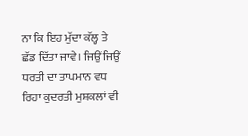ਨਾ ਕਿ ਇਹ ਮੁੱਦਾ ਕੱਲ੍ਹ ਤੇ ਛੱਡ ਦਿੱਤਾ ਜਾਵੇ। ਜਿਉਂ ਜਿਉਂ ਧਰਤੀ ਦਾ ਤਾਪਮਾਨ ਵਧ ਰਿਹਾ ਕੁਦਰਤੀ ਮੁਸ਼ਕਲਾਂ ਵੀ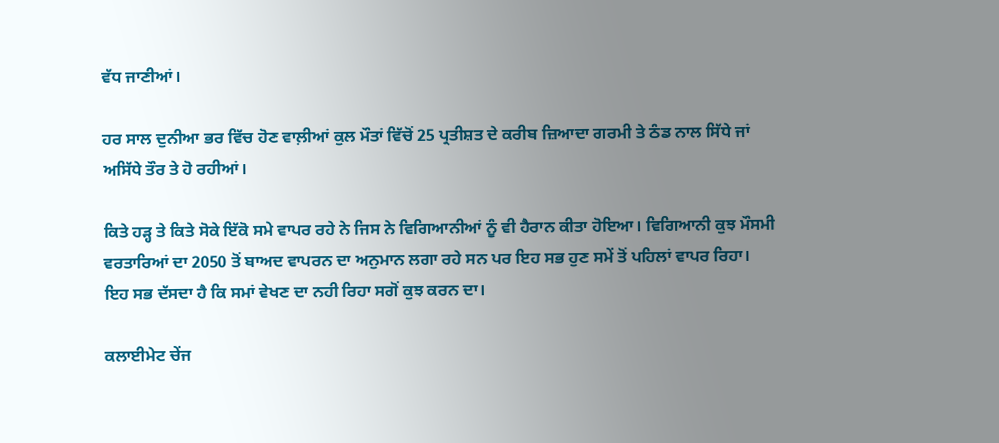ਵੱਧ ਜਾਣੀਆਂ।

ਹਰ ਸਾਲ ਦੁਨੀਆ ਭਰ ਵਿੱਚ ਹੋਣ ਵਾਲ਼ੀਆਂ ਕੁਲ ਮੌਤਾਂ ਵਿੱਚੋਂ 25 ਪ੍ਰਤੀਸ਼ਤ ਦੇ ਕਰੀਬ ਜ਼ਿਆਦਾ ਗਰਮੀ ਤੇ ਠੰਡ ਨਾਲ ਸਿੱਧੇ ਜਾਂ ਅਸਿੱਧੇ ਤੌਰ ਤੇ ਹੋ ਰਹੀਆਂ।

ਕਿਤੇ ਹੜ੍ਹ ਤੇ ਕਿਤੇ ਸੋਕੇ ਇੱਕੋ ਸਮੇ ਵਾਪਰ ਰਹੇ ਨੇ ਜਿਸ ਨੇ ਵਿਗਿਆਨੀਆਂ ਨੂੰ ਵੀ ਹੈਰਾਨ ਕੀਤਾ ਹੋਇਆ। ਵਿਗਿਆਨੀ ਕੁਝ ਮੌਸਮੀ ਵਰਤਾਰਿਆਂ ਦਾ 2050 ਤੋਂ ਬਾਅਦ ਵਾਪਰਨ ਦਾ ਅਨੁਮਾਨ ਲਗਾ ਰਹੇ ਸਨ ਪਰ ਇਹ ਸਭ ਹੁਣ ਸਮੇਂ ਤੋਂ ਪਹਿਲਾਂ ਵਾਪਰ ਰਿਹਾ। ਇਹ ਸਭ ਦੱਸਦਾ ਹੈ ਕਿ ਸਮਾਂ ਵੇਖਣ ਦਾ ਨਹੀ ਰਿਹਾ ਸਗੋਂ ਕੁਝ ਕਰਨ ਦਾ।

ਕਲਾਈਮੇਟ ਚੇਂਜ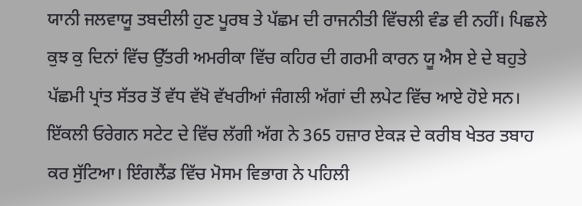ਯਾਨੀ ਜਲਵਾਯੂ ਤਬਦੀਲੀ ਹੁਣ ਪੂਰਬ ਤੇ ਪੱਛਮ ਦੀ ਰਾਜਨੀਤੀ ਵਿੱਚਲੀ ਵੰਡ ਵੀ ਨਹੀਂ। ਪਿਛਲੇ ਕੁਝ ਕੁ ਦਿਨਾਂ ਵਿੱਚ ਉੱਤਰੀ ਅਮਰੀਕਾ ਵਿੱਚ ਕਹਿਰ ਦੀ ਗਰਮੀ ਕਾਰਨ ਯੂ ਐਸ ਏ ਦੇ ਬਹੁਤੇ ਪੱਛਮੀ ਪ੍ਰਾਂਤ ਸੱਤਰ ਤੋਂ ਵੱਧ ਵੱਖੋ ਵੱਖਰੀਆਂ ਜੰਗਲੀ ਅੱਗਾਂ ਦੀ ਲਪੇਟ ਵਿੱਚ ਆਏ ਹੋਏ ਸਨ। ਇੱਕਲੀ ਓਰੇਗਨ ਸਟੇਟ ਦੇ ਵਿੱਚ ਲੱਗੀ ਅੱਗ ਨੇ 365 ਹਜ਼ਾਰ ਏਕੜ ਦੇ ਕਰੀਬ ਖੇਤਰ ਤਬਾਹ ਕਰ ਸੁੱਟਿਆ। ਇੰਗਲੈਂਡ ਵਿੱਚ ਮੋਸਮ ਵਿਭਾਗ ਨੇ ਪਹਿਲੀ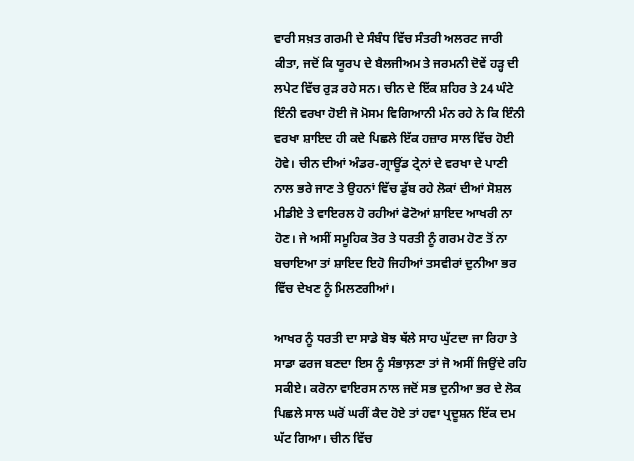ਵਾਰੀ ਸਖ਼ਤ ਗਰਮੀ ਦੇ ਸੰਬੰਧ ਵਿੱਚ ਸੰਤਰੀ ਅਲਰਟ ਜਾਰੀ ਕੀਤਾ, ਜਦੋਂ ਕਿ ਯੂਰਪ ਦੇ ਬੈਲਜੀਅਮ ਤੇ ਜਰਮਨੀ ਦੋਵੇਂ ਹੜ੍ਹ ਦੀ ਲਪੇਟ ਵਿੱਚ ਰੁੜ ਰਹੇ ਸਨ। ਚੀਨ ਦੇ ਇੱਕ ਸ਼ਹਿਰ ਤੇ 24 ਘੰਟੇ ਇੰਨੀ ਵਰਖਾ ਹੋਈ ਜੋ ਮੋਸਮ ਵਿਗਿਆਨੀ ਮੰਨ ਰਹੇ ਨੇ ਕਿ ਇੰਨੀ ਵਰਖਾ ਸ਼ਾਇਦ ਹੀ ਕਦੇ ਪਿਛਲੇ ਇੱਕ ਹਜ਼ਾਰ ਸਾਲ ਵਿੱਚ ਹੋਈ ਹੋਵੇ। ਚੀਨ ਦੀਆਂ ਅੰਡਰ-ਗ੍ਰਾਊਂਡ ਟ੍ਰੇਨਾਂ ਦੇ ਵਰਖਾ ਦੇ ਪਾਣੀ ਨਾਲ ਭਰੇ ਜਾਣ ਤੇ ਉਹਨਾਂ ਵਿੱਚ ਡੁੱਬ ਰਹੇ ਲੋਕਾਂ ਦੀਆਂ ਸੋਸ਼ਲ ਮੀਡੀਏ ਤੇ ਵਾਇਰਲ ਹੋ ਰਹੀਆਂ ਫੋਟੋਆਂ ਸ਼ਾਇਦ ਆਖਰੀ ਨਾ ਹੋਣ। ਜੇ ਅਸੀਂ ਸਮੂਹਿਕ ਤੋਰ ਤੇ ਧਰਤੀ ਨੂੰ ਗਰਮ ਹੋਣ ਤੋਂ ਨਾ ਬਚਾਇਆ ਤਾਂ ਸ਼ਾਇਦ ਇਹੋ ਜਿਹੀਆਂ ਤਸਵੀਰਾਂ ਦੁਨੀਆ ਭਰ ਵਿੱਚ ਦੇਖਣ ਨੂੰ ਮਿਲਣਗੀਆਂ।

ਆਖਰ ਨੂੰ ਧਰਤੀ ਦਾ ਸਾਡੇ ਬੋਝ ਥੱਲੇ ਸਾਹ ਘੁੱਟਦਾ ਜਾ ਰਿਹਾ ਤੇ ਸਾਡਾ ਫਰਜ ਬਣਦਾ ਇਸ ਨੂੰ ਸੰਭਾਲ਼ਣਾ ਤਾਂ ਜੋ ਅਸੀਂ ਜਿਉਂਦੇ ਰਹਿ ਸਕੀਏ। ਕਰੋਨਾ ਵਾਇਰਸ ਨਾਲ ਜਦੋਂ ਸਭ ਦੁਨੀਆ ਭਰ ਦੇ ਲੋਕ ਪਿਛਲੇ ਸਾਲ ਘਰੋਂ ਘਰੀਂ ਕੈਦ ਹੋਏ ਤਾਂ ਹਵਾ ਪ੍ਰਦੂਸ਼ਨ ਇੱਕ ਦਮ ਘੱਟ ਗਿਆ। ਚੀਨ ਵਿੱਚ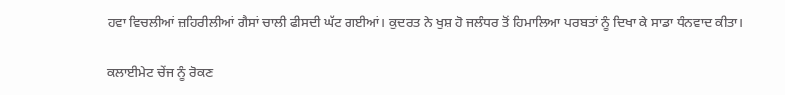ਹਵਾ ਵਿਚਲੀਆਂ ਜ਼ਹਿਰੀਲੀਆਂ ਗੈਸਾਂ ਚਾਲੀ ਫੀਸਦੀ ਘੱਟ ਗਈਆਂ। ਕੁਦਰਤ ਨੇ ਖੁਸ਼ ਹੋ ਜਲੰਧਰ ਤੋਂ ਹਿਮਾਲਿਆ ਪਰਬਤਾਂ ਨੂੰ ਦਿਖਾ ਕੇ ਸਾਡਾ ਧੰਨਵਾਦ ਕੀਤਾ।

ਕਲਾਈਮੇਟ ਚੇਂਜ ਨੂੰ ਰੋਕਣ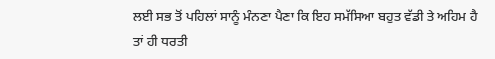ਲਈ ਸਭ ਤੋਂ ਪਹਿਲਾਂ ਸਾਨੂੰ ਮੰਨਣਾ ਪੈਣਾ ਕਿ ਇਹ ਸਮੱਸਿਆ ਬਹੁਤ ਵੱਡੀ ਤੇ ਅਹਿਮ ਹੈ ਤਾਂ ਹੀ ਧਰਤੀ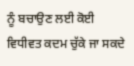ਨੂੰ ਬਚਾਉਣ ਲਈ ਕੋਈ ਵਿਧੀਵਤ ਕਦਮ ਚੁੱਕੇ ਜਾ ਸਕਦੇ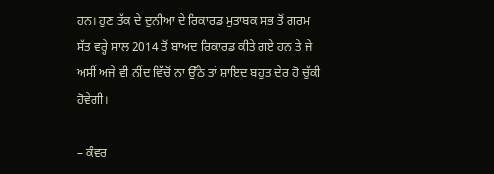ਹਨ। ਹੁਣ ਤੱਕ ਦੇ ਦੁਨੀਆ ਦੇ ਰਿਕਾਰਡ ਮੁਤਾਬਕ ਸਭ ਤੋਂ ਗਰਮ ਸੱਤ ਵਰ੍ਹੇ ਸਾਲ 2014 ਤੋਂ ਬਾਅਦ ਰਿਕਾਰਡ ਕੀਤੇ ਗਏ ਹਨ ਤੇ ਜੇ ਅਸੀਂ ਅਜੇ ਵੀ ਨੀਂਦ ਵਿੱਚੋਂ ਨਾ ਉੱਠੇ ਤਾਂ ਸ਼ਾਇਦ ਬਹੁਤ ਦੇਰ ਹੋ ਚੁੱਕੀ ਹੋਵੇਗੀ।

– ਕੰਵਰ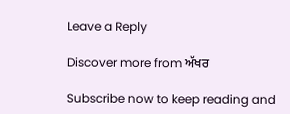Leave a Reply

Discover more from ਅੱਖਰ

Subscribe now to keep reading and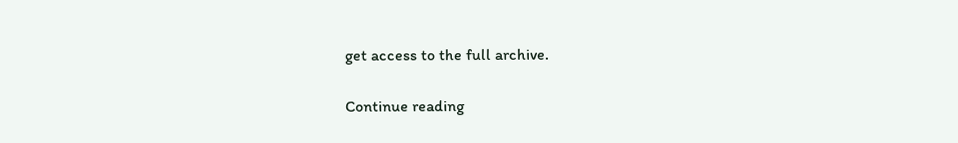get access to the full archive.

Continue reading